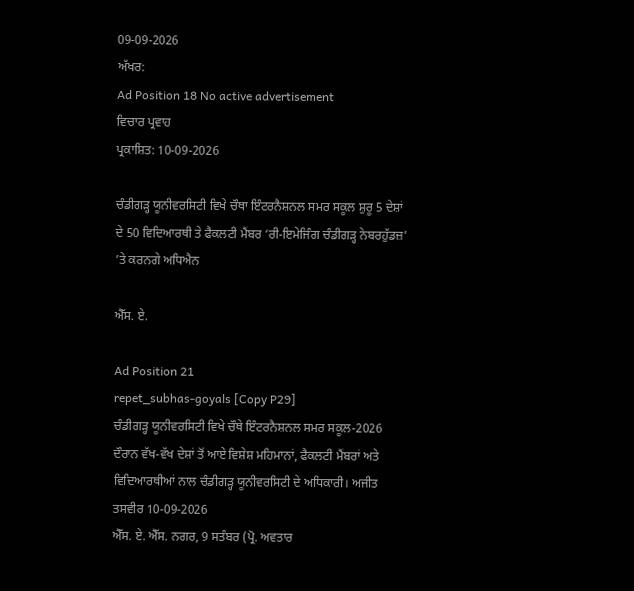09-09-2026
ਅੱਖਰ:
Ad Position 18 No active advertisement
ਵਿਚਾਰ ਪ੍ਰਵਾਹ
ਪ੍ਰਕਾਸ਼ਿਤ: 10-09-2026

ਚੰਡੀਗੜ੍ਹ ਯੂਨੀਵਰਸਿਟੀ ਵਿਖੇ ਚੌਥਾ ਇੰਟਰਨੈਸ਼ਨਲ ਸਮਰ ਸਕੂਲ ਸ਼ੁਰੂ 5 ਦੇਸ਼ਾਂ ਦੇ 50 ਵਿਦਿਆਰਥੀ ਤੇ ਫੈਕਲਟੀ ਮੈਂਬਰ ‘ਰੀ-ਇਮੇਜਿੰਗ ਚੰਡੀਗੜ੍ਹ ਨੇਬਰਹੁੱਡਜ਼’ ’ਤੇ ਕਰਨਗੇ ਅਧਿਐਨ

ਐੱਸ. ਏ.

Ad Position 21
repet_subhas-goyals [Copy P29]
ਚੰਡੀਗੜ੍ਹ ਯੂਨੀਵਰਸਿਟੀ ਵਿਖੇ ਚੌਥੇ ਇੰਟਰਨੈਸ਼ਨਲ ਸਮਰ ਸਕੂਲ-2026 ਦੌਰਾਨ ਵੱਖ-ਵੱਖ ਦੇਸ਼ਾਂ ਤੋਂ ਆਏ ਵਿਸ਼ੇਸ਼ ਮਹਿਮਾਨਾਂ, ਫੈਕਲਟੀ ਮੈਂਬਰਾਂ ਅਤੇ ਵਿਦਿਆਰਥੀਆਂ ਨਾਲ ਚੰਡੀਗੜ੍ਹ ਯੂਨੀਵਰਸਿਟੀ ਦੇ ਅਧਿਕਾਰੀ। ਅਜੀਤ ਤਸਵੀਰ 10-09-2026
ਐੱਸ. ਏ. ਐੱਸ. ਨਗਰ, 9 ਸਤੰਬਰ (ਪ੍ਰੋ. ਅਵਤਾਰ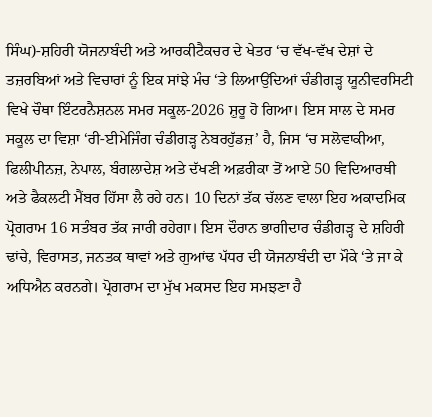ਸਿੰਘ)-ਸ਼ਹਿਰੀ ਯੋਜਨਾਬੰਦੀ ਅਤੇ ਆਰਕੀਟੈਕਚਰ ਦੇ ਖੇਤਰ ‘ਚ ਵੱਖ-ਵੱਖ ਦੇਸ਼ਾਂ ਦੇ ਤਜ਼ਰਬਿਆਂ ਅਤੇ ਵਿਚਾਰਾਂ ਨੂੰ ਇਕ ਸਾਂਝੇ ਮੰਚ ‘ਤੇ ਲਿਆਉਂਦਿਆਂ ਚੰਡੀਗੜ੍ਹ ਯੂਨੀਵਰਸਿਟੀ ਵਿਖੇ ਚੌਥਾ ਇੰਟਰਨੈਸ਼ਨਲ ਸਮਰ ਸਕੂਲ-2026 ਸ਼ੁਰੂ ਹੋ ਗਿਆ। ਇਸ ਸਾਲ ਦੇ ਸਮਰ ਸਕੂਲ ਦਾ ਵਿਸ਼ਾ ‘ਰੀ-ਈਮੇਜਿੰਗ ਚੰਡੀਗੜ੍ਹ ਨੇਬਰਹੁੱਡਜ਼’ ਹੈ, ਜਿਸ ‘ਚ ਸਲੋਵਾਕੀਆ, ਫਿਲੀਪੀਨਜ਼, ਨੇਪਾਲ, ਬੰਗਲਾਦੇਸ਼ ਅਤੇ ਦੱਖਣੀ ਅਫ਼ਰੀਕਾ ਤੋਂ ਆਏ 50 ਵਿਦਿਆਰਥੀ ਅਤੇ ਫੈਕਲਟੀ ਮੈਂਬਰ ਹਿੱਸਾ ਲੈ ਰਹੇ ਹਨ। 10 ਦਿਨਾਂ ਤੱਕ ਚੱਲਣ ਵਾਲਾ ਇਹ ਅਕਾਦਮਿਕ ਪ੍ਰੋਗਰਾਮ 16 ਸਤੰਬਰ ਤੱਕ ਜਾਰੀ ਰਹੇਗਾ। ਇਸ ਦੌਰਾਨ ਭਾਗੀਦਾਰ ਚੰਡੀਗੜ੍ਹ ਦੇ ਸ਼ਹਿਰੀ ਢਾਂਚੇ, ਵਿਰਾਸਤ, ਜਨਤਕ ਥਾਵਾਂ ਅਤੇ ਗੁਆਂਢ ਪੱਧਰ ਦੀ ਯੋਜਨਾਬੰਦੀ ਦਾ ਮੌਕੇ ‘ਤੇ ਜਾ ਕੇ ਅਧਿਐਨ ਕਰਨਗੇ। ਪ੍ਰੋਗਰਾਮ ਦਾ ਮੁੱਖ ਮਕਸਦ ਇਹ ਸਮਝਣਾ ਹੈ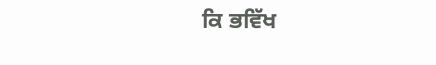ਕਿ ਭਵਿੱਖ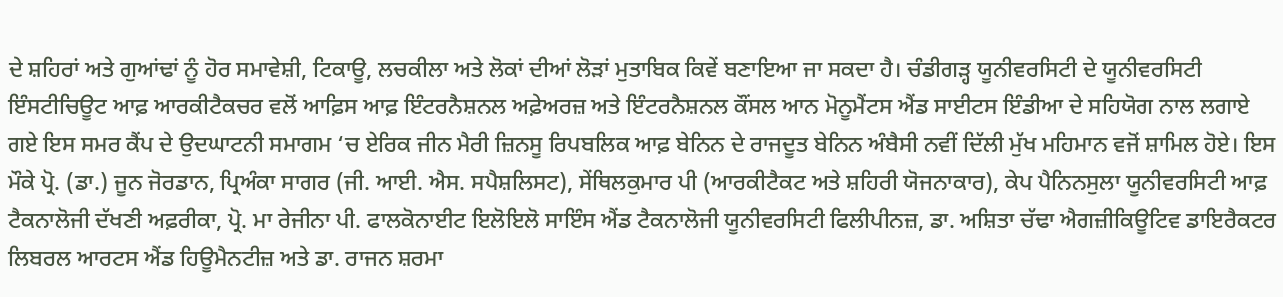ਦੇ ਸ਼ਹਿਰਾਂ ਅਤੇ ਗੁਆਂਢਾਂ ਨੂੰ ਹੋਰ ਸਮਾਵੇਸ਼ੀ, ਟਿਕਾਊ, ਲਚਕੀਲਾ ਅਤੇ ਲੋਕਾਂ ਦੀਆਂ ਲੋੜਾਂ ਮੁਤਾਬਿਕ ਕਿਵੇਂ ਬਣਾਇਆ ਜਾ ਸਕਦਾ ਹੈ। ਚੰਡੀਗੜ੍ਹ ਯੂਨੀਵਰਸਿਟੀ ਦੇ ਯੂਨੀਵਰਸਿਟੀ ਇੰਸਟੀਚਿਊਟ ਆਫ਼ ਆਰਕੀਟੈਕਚਰ ਵਲੋਂ ਆਫ਼ਿਸ ਆਫ਼ ਇੰਟਰਨੈਸ਼ਨਲ ਅਫ਼ੇਅਰਜ਼ ਅਤੇ ਇੰਟਰਨੈਸ਼ਨਲ ਕੌਂਸਲ ਆਨ ਮੋਨੂਮੈਂਟਸ ਐਂਡ ਸਾਈਟਸ ਇੰਡੀਆ ਦੇ ਸਹਿਯੋਗ ਨਾਲ ਲਗਾਏ ਗਏ ਇਸ ਸਮਰ ਕੈਂਪ ਦੇ ਉਦਘਾਟਨੀ ਸਮਾਗਮ ‘ਚ ਏਰਿਕ ਜੀਨ ਮੈਰੀ ਜ਼ਿਨਸੂ ਰਿਪਬਲਿਕ ਆਫ਼ ਬੇਨਿਨ ਦੇ ਰਾਜਦੂਤ ਬੇਨਿਨ ਅੰਬੈਸੀ ਨਵੀਂ ਦਿੱਲੀ ਮੁੱਖ ਮਹਿਮਾਨ ਵਜੋਂ ਸ਼ਾਮਿਲ ਹੋਏ। ਇਸ ਮੌਕੇ ਪ੍ਰੋ. (ਡਾ.) ਜੂਨ ਜੋਰਡਾਨ, ਪ੍ਰਿਅੰਕਾ ਸਾਗਰ (ਜੀ. ਆਈ. ਐਸ. ਸਪੈਸ਼ਲਿਸਟ), ਸੇਂਥਿਲਕੁਮਾਰ ਪੀ (ਆਰਕੀਟੈਕਟ ਅਤੇ ਸ਼ਹਿਰੀ ਯੋਜਨਾਕਾਰ), ਕੇਪ ਪੈਨਿਨਸੁਲਾ ਯੂਨੀਵਰਸਿਟੀ ਆਫ਼ ਟੈਕਨਾਲੋਜੀ ਦੱਖਣੀ ਅਫ਼ਰੀਕਾ, ਪ੍ਰੋ. ਮਾ ਰੇਜੀਨਾ ਪੀ. ਫਾਲਕੋਨਾਈਟ ਇਲੋਇਲੋ ਸਾਇੰਸ ਐਂਡ ਟੈਕਨਾਲੋਜੀ ਯੂਨੀਵਰਸਿਟੀ ਫਿਲੀਪੀਨਜ਼, ਡਾ. ਅਸ਼ਿਤਾ ਚੱਢਾ ਐਗਜ਼ੀਕਿਊਟਿਵ ਡਾਇਰੈਕਟਰ ਲਿਬਰਲ ਆਰਟਸ ਐਂਡ ਹਿਊਮੈਨਟੀਜ਼ ਅਤੇ ਡਾ. ਰਾਜਨ ਸ਼ਰਮਾ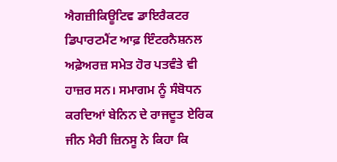ਐਗਜ਼ੀਕਿਊਟਿਵ ਡਾਇਰੈਕਟਰ ਡਿਪਾਰਟਮੈਂਟ ਆਫ਼ ਇੰਟਰਨੈਸ਼ਨਲ ਅਫ਼ੇਅਰਜ਼ ਸਮੇਤ ਹੋਰ ਪਤਵੰਤੇ ਵੀ ਹਾਜ਼ਰ ਸਨ। ਸਮਾਗਮ ਨੂੰ ਸੰਬੋਧਨ ਕਰਦਿਆਂ ਬੇਨਿਨ ਦੇ ਰਾਜਦੂਤ ਏਰਿਕ ਜੀਨ ਮੈਰੀ ਜ਼ਿਨਸੂ ਨੇ ਕਿਹਾ ਕਿ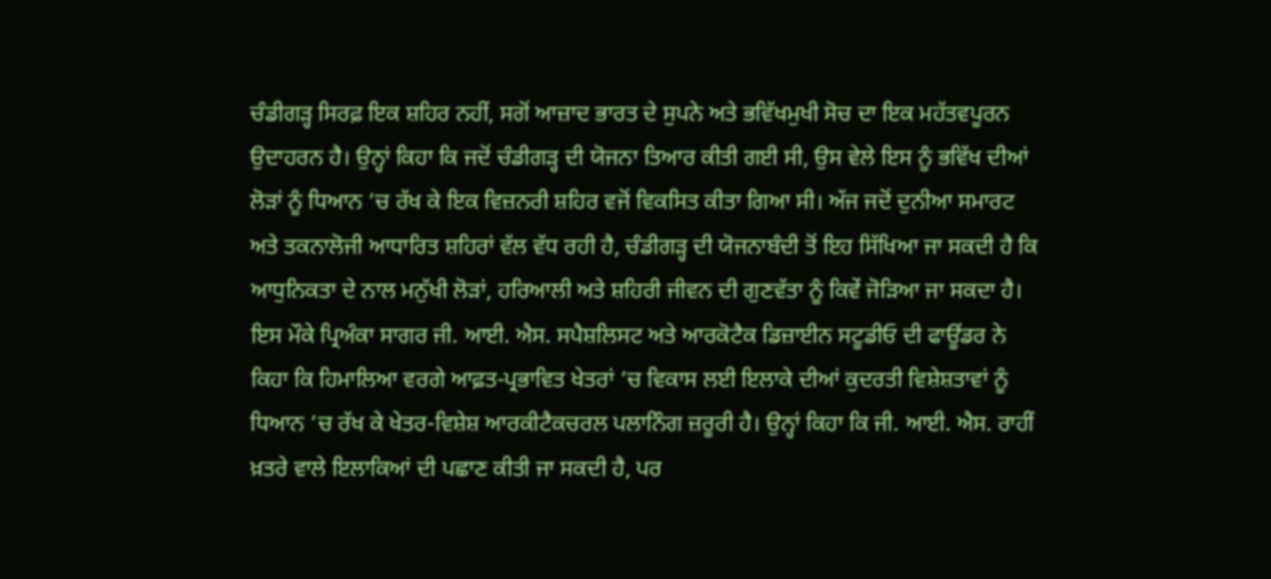ਚੰਡੀਗੜ੍ਹ ਸਿਰਫ਼ ਇਕ ਸ਼ਹਿਰ ਨਹੀਂ, ਸਗੋਂ ਆਜ਼ਾਦ ਭਾਰਤ ਦੇ ਸੁਪਨੇ ਅਤੇ ਭਵਿੱਖਮੁਖੀ ਸੋਚ ਦਾ ਇਕ ਮਹੱਤਵਪੂਰਨ ਉਦਾਹਰਨ ਹੈ। ਉਨ੍ਹਾਂ ਕਿਹਾ ਕਿ ਜਦੋਂ ਚੰਡੀਗੜ੍ਹ ਦੀ ਯੋਜਨਾ ਤਿਆਰ ਕੀਤੀ ਗਈ ਸੀ, ਉਸ ਵੇਲੇ ਇਸ ਨੂੰ ਭਵਿੱਖ ਦੀਆਂ ਲੋੜਾਂ ਨੂੰ ਧਿਆਨ ‘ਚ ਰੱਖ ਕੇ ਇਕ ਵਿਜ਼ਨਰੀ ਸ਼ਹਿਰ ਵਜੋਂ ਵਿਕਸਿਤ ਕੀਤਾ ਗਿਆ ਸੀ। ਅੱਜ ਜਦੋਂ ਦੁਨੀਆ ਸਮਾਰਟ ਅਤੇ ਤਕਨਾਲੋਜੀ ਆਧਾਰਿਤ ਸ਼ਹਿਰਾਂ ਵੱਲ ਵੱਧ ਰਹੀ ਹੈ, ਚੰਡੀਗੜ੍ਹ ਦੀ ਯੋਜਨਾਬੰਦੀ ਤੋਂ ਇਹ ਸਿੱਖਿਆ ਜਾ ਸਕਦੀ ਹੈ ਕਿ ਆਧੁਨਿਕਤਾ ਦੇ ਨਾਲ ਮਨੁੱਖੀ ਲੋੜਾਂ, ਹਰਿਆਲੀ ਅਤੇ ਸ਼ਹਿਰੀ ਜੀਵਨ ਦੀ ਗੁਣਵੱਤਾ ਨੂੰ ਕਿਵੇਂ ਜੋੜਿਆ ਜਾ ਸਕਦਾ ਹੈ। ਇਸ ਮੌਕੇ ਪ੍ਰਿਅੰਕਾ ਸਾਗਰ ਜੀ. ਆਈ. ਐਸ. ਸਪੈਸ਼ਲਿਸਟ ਅਤੇ ਆਰਕੋਟੈਕ ਡਿਜ਼ਾਈਨ ਸਟੂਡੀਓ ਦੀ ਫਾਊਂਡਰ ਨੇ ਕਿਹਾ ਕਿ ਹਿਮਾਲਿਆ ਵਰਗੇ ਆਫ਼ਤ-ਪ੍ਰਭਾਵਿਤ ਖੇਤਰਾਂ ‘ਚ ਵਿਕਾਸ ਲਈ ਇਲਾਕੇ ਦੀਆਂ ਕੁਦਰਤੀ ਵਿਸ਼ੇਸ਼ਤਾਵਾਂ ਨੂੰ ਧਿਆਨ ‘ਚ ਰੱਖ ਕੇ ਖੇਤਰ-ਵਿਸ਼ੇਸ਼ ਆਰਕੀਟੈਕਚਰਲ ਪਲਾਨਿੰਗ ਜ਼ਰੂਰੀ ਹੈ। ਉਨ੍ਹਾਂ ਕਿਹਾ ਕਿ ਜੀ. ਆਈ. ਐਸ. ਰਾਹੀਂ ਖ਼ਤਰੇ ਵਾਲੇ ਇਲਾਕਿਆਂ ਦੀ ਪਛਾਣ ਕੀਤੀ ਜਾ ਸਕਦੀ ਹੈ, ਪਰ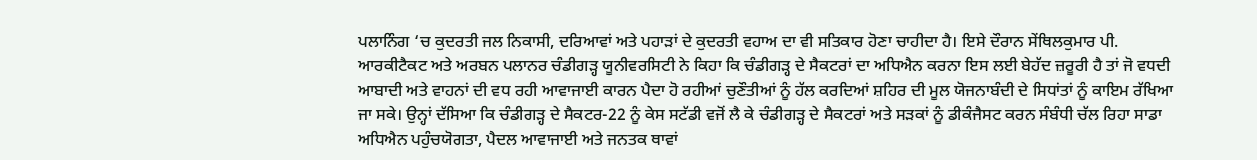ਪਲਾਨਿੰਗ ‘ਚ ਕੁਦਰਤੀ ਜਲ ਨਿਕਾਸੀ, ਦਰਿਆਵਾਂ ਅਤੇ ਪਹਾੜਾਂ ਦੇ ਕੁਦਰਤੀ ਵਹਾਅ ਦਾ ਵੀ ਸਤਿਕਾਰ ਹੋਣਾ ਚਾਹੀਦਾ ਹੈ। ਇਸੇ ਦੌਰਾਨ ਸੇਂਥਿਲਕੁਮਾਰ ਪੀ. ਆਰਕੀਟੈਕਟ ਅਤੇ ਅਰਬਨ ਪਲਾਨਰ ਚੰਡੀਗੜ੍ਹ ਯੂਨੀਵਰਸਿਟੀ ਨੇ ਕਿਹਾ ਕਿ ਚੰਡੀਗੜ੍ਹ ਦੇ ਸੈਕਟਰਾਂ ਦਾ ਅਧਿਐਨ ਕਰਨਾ ਇਸ ਲਈ ਬੇਹੱਦ ਜ਼ਰੂਰੀ ਹੈ ਤਾਂ ਜੋ ਵਧਦੀ ਆਬਾਦੀ ਅਤੇ ਵਾਹਨਾਂ ਦੀ ਵਧ ਰਹੀ ਆਵਾਜਾਈ ਕਾਰਨ ਪੈਦਾ ਹੋ ਰਹੀਆਂ ਚੁਣੌਤੀਆਂ ਨੂੰ ਹੱਲ ਕਰਦਿਆਂ ਸ਼ਹਿਰ ਦੀ ਮੂਲ ਯੋਜਨਾਬੰਦੀ ਦੇ ਸਿਧਾਂਤਾਂ ਨੂੰ ਕਾਇਮ ਰੱਖਿਆ ਜਾ ਸਕੇ। ਉਨ੍ਹਾਂ ਦੱਸਿਆ ਕਿ ਚੰਡੀਗੜ੍ਹ ਦੇ ਸੈਕਟਰ-22 ਨੂੰ ਕੇਸ ਸਟੱਡੀ ਵਜੋਂ ਲੈ ਕੇ ਚੰਡੀਗੜ੍ਹ ਦੇ ਸੈਕਟਰਾਂ ਅਤੇ ਸੜਕਾਂ ਨੂੰ ਡੀਕੰਜੈਸਟ ਕਰਨ ਸੰਬੰਧੀ ਚੱਲ ਰਿਹਾ ਸਾਡਾ ਅਧਿਐਨ ਪਹੁੰਚਯੋਗਤਾ, ਪੈਦਲ ਆਵਾਜਾਈ ਅਤੇ ਜਨਤਕ ਥਾਵਾਂ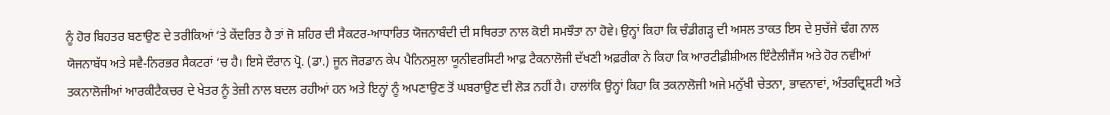ਨੂੰ ਹੋਰ ਬਿਹਤਰ ਬਣਾਉਣ ਦੇ ਤਰੀਕਿਆਂ ‘ਤੇ ਕੇਂਦਰਿਤ ਹੈ ਤਾਂ ਜੋ ਸ਼ਹਿਰ ਦੀ ਸੈਕਟਰ-ਆਧਾਰਿਤ ਯੋਜਨਾਬੰਦੀ ਦੀ ਸਥਿਰਤਾ ਨਾਲ ਕੋਈ ਸਮਝੌਤਾ ਨਾ ਹੋਵੇ। ਉਨ੍ਹਾਂ ਕਿਹਾ ਕਿ ਚੰਡੀਗੜ੍ਹ ਦੀ ਅਸਲ ਤਾਕਤ ਇਸ ਦੇ ਸੁਚੱਜੇ ਢੰਗ ਨਾਲ ਯੋਜਨਾਬੱਧ ਅਤੇ ਸਵੈ-ਨਿਰਭਰ ਸੈਕਟਰਾਂ ‘ਚ ਹੈ। ਇਸੇ ਦੌਰਾਨ ਪ੍ਰੋ. (ਡਾ.) ਜੂਨ ਜੋਰਡਾਨ ਕੇਪ ਪੈਨਿਨਸੁਲਾ ਯੂਨੀਵਰਸਿਟੀ ਆਫ਼ ਟੈਕਨਾਲੋਜੀ ਦੱਖਣੀ ਅਫ਼ਰੀਕਾ ਨੇ ਕਿਹਾ ਕਿ ਆਰਟੀਫ਼ੀਸ਼ੀਅਲ ਇੰਟੈਲੀਜੈਂਸ ਅਤੇ ਹੋਰ ਨਵੀਆਂ ਤਕਨਾਲੋਜੀਆਂ ਆਰਕੀਟੈਕਚਰ ਦੇ ਖੇਤਰ ਨੂੰ ਤੇਜ਼ੀ ਨਾਲ ਬਦਲ ਰਹੀਆਂ ਹਨ ਅਤੇ ਇਨ੍ਹਾਂ ਨੂੰ ਅਪਣਾਉਣ ਤੋਂ ਘਬਰਾਉਣ ਦੀ ਲੋੜ ਨਹੀਂ ਹੈ। ਹਾਲਾਂਕਿ ਉਨ੍ਹਾਂ ਕਿਹਾ ਕਿ ਤਕਨਾਲੋਜੀ ਅਜੇ ਮਨੁੱਖੀ ਚੇਤਨਾ, ਭਾਵਨਾਵਾਂ, ਅੰਤਰਦ੍ਰਿਸ਼ਟੀ ਅਤੇ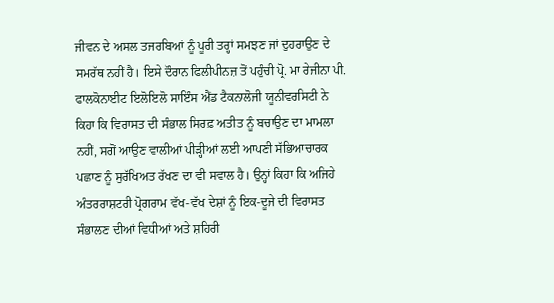ਜੀਵਨ ਦੇ ਅਸਲ ਤਜਰਬਿਆਂ ਨੂੰ ਪੂਰੀ ਤਰ੍ਹਾਂ ਸਮਝਣ ਜਾਂ ਦੁਹਰਾਉਣ ਦੇ ਸਮਰੱਥ ਨਹੀਂ ਹੈ। ਇਸੇ ਦੌਰਾਨ ਫਿਲੀਪੀਨਜ਼ ਤੋਂ ਪਹੁੰਚੀ ਪ੍ਰੋ. ਮਾ ਰੇਜੀਨਾ ਪੀ. ਫਾਲਕੋਨਾਈਟ ਇਲੋਇਲੋ ਸਾਇੰਸ ਐਂਡ ਟੈਕਨਾਲੋਜੀ ਯੂਨੀਵਰਸਿਟੀ ਨੇ ਕਿਹਾ ਕਿ ਵਿਰਾਸਤ ਦੀ ਸੰਭਾਲ ਸਿਰਫ਼ ਅਤੀਤ ਨੂੰ ਬਚਾਉਣ ਦਾ ਮਾਮਲਾ ਨਹੀਂ, ਸਗੋਂ ਆਉਣ ਵਾਲੀਆਂ ਪੀੜ੍ਹੀਆਂ ਲਈ ਆਪਣੀ ਸੱਭਿਆਚਾਰਕ ਪਛਾਣ ਨੂੰ ਸੁਰੱਖਿਅਤ ਰੱਖਣ ਦਾ ਵੀ ਸਵਾਲ ਹੈ। ਉਨ੍ਹਾਂ ਕਿਹਾ ਕਿ ਅਜਿਹੇ ਅੰਤਰਰਾਸ਼ਟਰੀ ਪ੍ਰੋਗਰਾਮ ਵੱਖ-ਵੱਖ ਦੇਸ਼ਾਂ ਨੂੰ ਇਕ-ਦੂਜੇ ਦੀ ਵਿਰਾਸਤ ਸੰਭਾਲਣ ਦੀਆਂ ਵਿਧੀਆਂ ਅਤੇ ਸ਼ਹਿਰੀ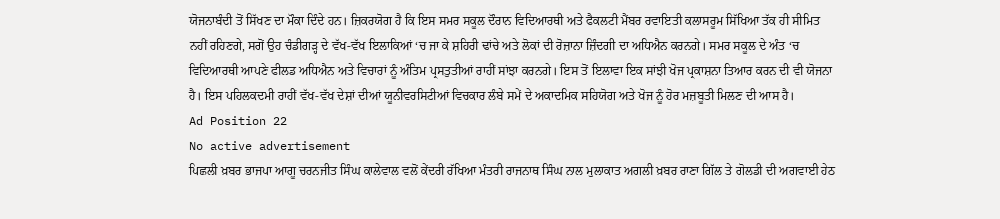ਯੋਜਨਾਬੰਦੀ ਤੋਂ ਸਿੱਖਣ ਦਾ ਮੌਕਾ ਦਿੰਦੇ ਹਨ। ਜ਼ਿਕਰਯੋਗ ਹੈ ਕਿ ਇਸ ਸਮਰ ਸਕੂਲ ਦੌਰਾਨ ਵਿਦਿਆਰਥੀ ਅਤੇ ਫੈਕਲਟੀ ਮੈਂਬਰ ਰਵਾਇਤੀ ਕਲਾਸਰੂਮ ਸਿੱਖਿਆ ਤੱਕ ਹੀ ਸੀਮਿਤ ਨਹੀਂ ਰਹਿਣਗੇ, ਸਗੋਂ ਉਹ ਚੰਡੀਗੜ੍ਹ ਦੇ ਵੱਖ-ਵੱਖ ਇਲਾਕਿਆਂ ‘ਚ ਜਾ ਕੇ ਸ਼ਹਿਰੀ ਢਾਂਚੇ ਅਤੇ ਲੋਕਾਂ ਦੀ ਰੋਜ਼ਾਨਾ ਜ਼ਿੰਦਗੀ ਦਾ ਅਧਿਐਨ ਕਰਨਗੇ। ਸਮਰ ਸਕੂਲ ਦੇ ਅੰਤ ‘ਚ ਵਿਦਿਆਰਥੀ ਆਪਣੇ ਫੀਲਡ ਅਧਿਐਨ ਅਤੇ ਵਿਚਾਰਾਂ ਨੂੰ ਅੰਤਿਮ ਪ੍ਰਸਤੁਤੀਆਂ ਰਾਹੀਂ ਸਾਂਝਾ ਕਰਨਗੇ। ਇਸ ਤੋਂ ਇਲਾਵਾ ਇਕ ਸਾਂਝੀ ਖੋਜ ਪ੍ਰਕਾਸ਼ਨਾ ਤਿਆਰ ਕਰਨ ਦੀ ਵੀ ਯੋਜਨਾ ਹੈ। ਇਸ ਪਹਿਲਕਦਮੀ ਰਾਹੀਂ ਵੱਖ-ਵੱਖ ਦੇਸ਼ਾਂ ਦੀਆਂ ਯੂਨੀਵਰਸਿਟੀਆਂ ਵਿਚਕਾਰ ਲੰਬੇ ਸਮੇਂ ਦੇ ਅਕਾਦਮਿਕ ਸਹਿਯੋਗ ਅਤੇ ਖੋਜ ਨੂੰ ਹੋਰ ਮਜ਼ਬੂਤੀ ਮਿਲਣ ਦੀ ਆਸ ਹੈ।
Ad Position 22
No active advertisement
ਪਿਛਲੀ ਖ਼ਬਰ ਭਾਜਪਾ ਆਗੂ ਚਰਨਜੀਤ ਸਿੰਘ ਕਾਲੇਵਾਲ ਵਲੋਂ ਕੇਂਦਰੀ ਰੱਖਿਆ ਮੰਤਰੀ ਰਾਜਨਾਥ ਸਿੰਘ ਨਾਲ ਮੁਲਾਕਾਤ ਅਗਲੀ ਖ਼ਬਰ ਰਾਣਾ ਗਿੱਲ ਤੇ ਗੋਲਡੀ ਦੀ ਅਗਵਾਈ ਹੇਠ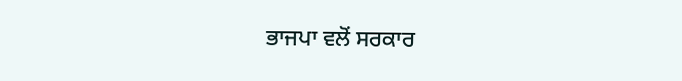ਭਾਜਪਾ ਵਲੋਂ ਸਰਕਾਰ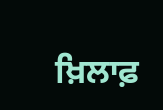ਖ਼ਿਲਾਫ਼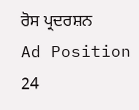ਰੋਸ ਪ੍ਰਦਰਸ਼ਨ
Ad Position 24